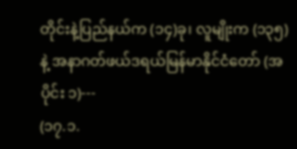တိုင်းနဲ့ပြည်နယ်က (၁၄)ခု၊ လူမျိုးက (၁၃၅) နဲ့ အနာဂတ်ဖယ်ဒရယ်မြန်မာနိုင်ငံတော် (အပိုင်း ၁)---
(၁၇.၁.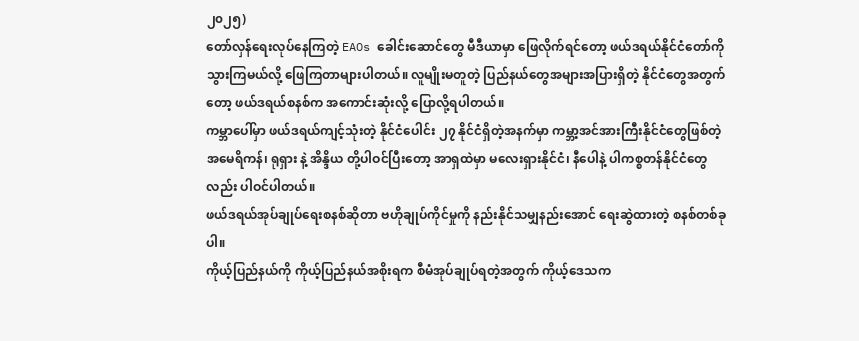၂၀၂၅)
တော်လှန်ရေးလုပ်နေကြတဲ့ EAOs ခေါင်းဆောင်တွေ မီဒီယာမှာ ဖြေလိုက်ရင်တော့ ဖယ်ဒရယ်နိုင်ငံတော်ကို သွားကြမယ်လို့ ဖြေကြတာများပါတယ်။ လူမျိုးမတူတဲ့ ပြည်နယ်တွေအများအပြားရှိတဲ့ နိုင်ငံတွေအတွက်တော့ ဖယ်ဒရယ်စနစ်က အကောင်းဆုံးလို့ ပြောလို့ရပါတယ်။
ကမ္ဘာပေါ်မှာ ဖယ်ဒရယ်ကျင့်သုံးတဲ့ နိုင်ငံပေါင်း ၂၇ နိုင်ငံရှိတဲ့အနက်မှာ ကမ္ဘာ့အင်အားကြီးနိုင်ငံတွေဖြစ်တဲ့ အမေရိကန်၊ ရုရှား နဲ့ အိန္ဒိယ တို့ပါဝင်ပြီးတော့ အာရှထဲမှာ မလေးရှားနိုင်ငံ၊ နီပေါနဲ့ ပါကစ္စတန်နိုင်ငံတွေလည်း ပါဝင်ပါတယ်။
ဖယ်ဒရယ်အုပ်ချုပ်ရေးစနစ်ဆိုတာ ဗဟိုချုပ်ကိုင်မှုကို နည်းနိုင်သမျှနည်းအောင် ရေးဆွဲထားတဲ့ စနစ်တစ်ခုပါ။
ကိုယ့်ပြည်နယ်ကို ကိုယ့်ပြည်နယ်အစိုးရက စီမံအုပ်ချုပ်ရတဲ့အတွက် ကိုယ့်ဒေသက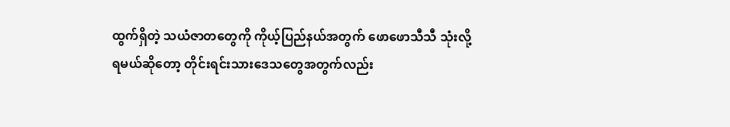ထွက်ရှိတဲ့ သယံဇာတတွေကို ကိုယ့်ပြည်နယ်အတွက် ဖောဖောသီသီ သုံးလို့ရမယ်ဆိုတော့ တိုင်းရင်းသားဒေသတွေအတွက်လည်း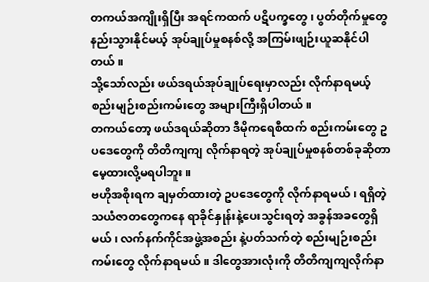တကယ်အကျိုးရှိပြီး အရင်ကထက် ပဋိပက္ခတွေ၊ ပွတ်တိုက်မှုတွေ နည်းသွားနိုင်မယ့် အုပ်ချုပ်မှုစနစ်လို့ အကြမ်းဖျဉ်းယူဆနိုင်ပါတယ်။
သို့သော်လည်း ဖယ်ဒရယ်အုပ်ချုပ်ရေးမှာလည်း လိုက်နာရမယ့် စည်းမျဉ်းစည်းကမ်းတွေ အများကြီးရှိပါတယ်။
တကယ်တော့ ဖယ်ဒရယ်ဆိုတာ ဒီမိုကရေစီထက် စည်းကမ်းတွေ ဥပဒေတွေကို တိတိကျကျ လိုက်နာရတဲ့ အုပ်ချုပ်မှုစနစ်တစ်ခုဆိုတာ မေ့ထားလို့မရပါဘူး။
ဗဟိုအစိုးရက ချမှတ်ထားတဲ့ ဥပဒေတွေကို လိုက်နာရမယ်၊ ရရှိတဲ့သယံဇာတတွေကနေ ရာခိုင်နှုန်းနဲ့ပေးသွင်းရတဲ့ အခွန်အခတွေရှိမယ်၊ လက်နက်ကိုင်အဖွဲ့အစည်း နဲ့ပတ်သက်တဲ့ စည်းမျဉ်းစည်းကမ်းတွေ လိုက်နာရမယ်။ ဒါတွေအားလုံးကို တိတိကျကျလိုက်နာ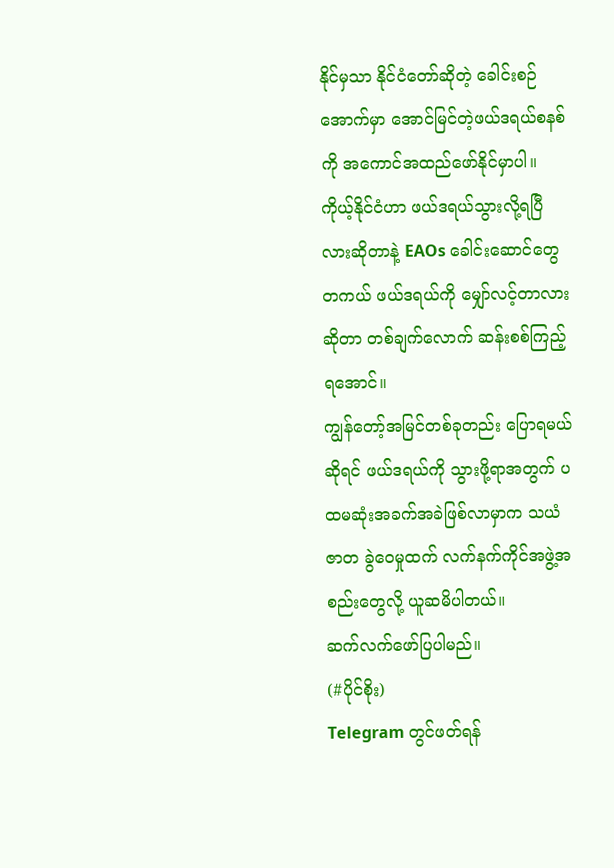နိုင်မှသာ နိုင်ငံတော်ဆိုတဲ့ ခေါင်းစဉ်အောက်မှာ အောင်မြင်တဲ့ဖယ်ဒရယ်စနစ်ကို အကောင်အထည်ဖော်နိုင်မှာပါ။
ကိုယ့်နိုင်ငံဟာ ဖယ်ဒရယ်သွားလို့ရပြီလားဆိုတာနဲ့ EAOs ခေါင်းဆောင်တွေ တကယ် ဖယ်ဒရယ်ကို မျှော်လင့်တာလားဆိုတာ တစ်ချက်လောက် ဆန်းစစ်ကြည့်ရအောင်။
ကျွန်တော့်အမြင်တစ်ခုတည်း ပြောရမယ်ဆိုရင် ဖယ်ဒရယ်ကို သွားဖို့ရာအတွက် ပထမဆုံးအခက်အခဲဖြစ်လာမှာက သယံဇာတ ခွဲဝေမှုထက် လက်နက်ကိုင်အဖွဲ့အစည်းတွေလို့ ယူဆမိပါတယ်။
ဆက်လက်ဖော်ပြပါမည်။
(#ပိုင်စိုး)
Telegram တွင်ဖတ်ရန်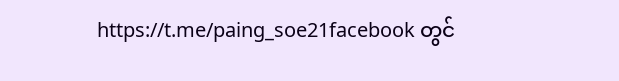https://t.me/paing_soe21facebook တွင်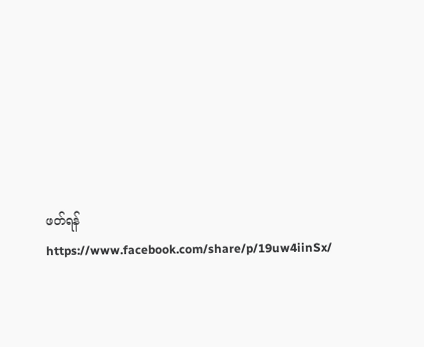ဖတ်ရန်
https://www.facebook.com/share/p/19uw4iinSx/